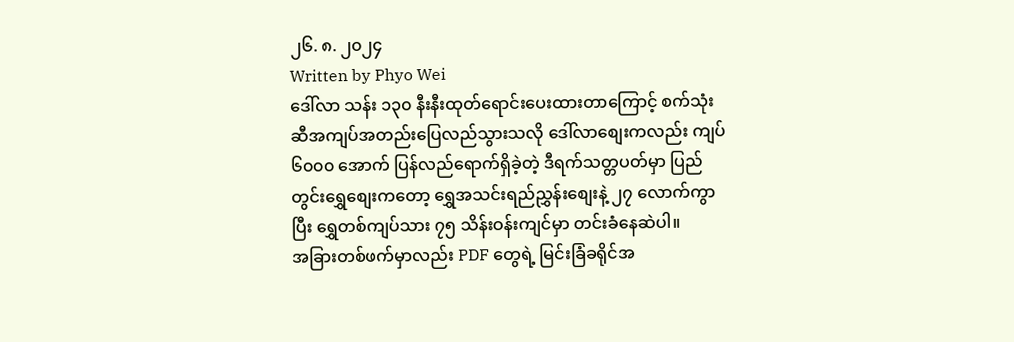၂၆. ၈. ၂၀၂၄
Written by Phyo Wei
ဒေါ်လာ သန်း ၁၃၀ နီးနီးထုတ်ရောင်းပေးထားတာကြောင့် စက်သုံးဆီအကျပ်အတည်းပြေလည်သွားသလို ဒေါ်လာစျေးကလည်း ကျပ် ၆၀၀၀ အောက် ပြန်လည်ရောက်ရှိခဲ့တဲ့ ဒီရက်သတ္တပတ်မှာ ပြည်တွင်းရွှေစျေးကတော့ ရွှေအသင်းရည်ညွှန်းစျေးနဲ့ ၂၇ လောက်ကွာပြီး ရွှေတစ်ကျပ်သား ၇၅ သိန်းဝန်းကျင်မှာ တင်းခံနေဆဲပါ။
အခြားတစ်ဖက်မှာလည်း PDF တွေရဲ့ မြင်းခြံခရိုင်အ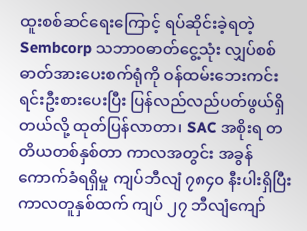ထူးစစ်ဆင်ရေးကြောင့် ရပ်ဆိုင်းခဲ့ရတဲ့ Sembcorp သဘာ၀ဓာတ်ငွေ့သုံး လျှပ်စစ်ဓာတ်အားပေးစက်ရုံကို ဝန်ထမ်းဘေးကင်းရင်းဦးစားပေးပြီး ပြန်လည်လည်ပတ်ဖွယ်ရှိတယ်လို့ ထုတ်ပြန်လာတာ၊ SAC အစိုးရ တတိယတစ်နှစ်တာ ကာလအတွင်း အခွန်ကောက်ခံရရှိမှု ကျပ်ဘီလျံ ၇၈၄၀ နီးပါးရှိပြီး ကာလတူနှစ်ထက် ကျပ် ၂၇ ဘီလျံကျော်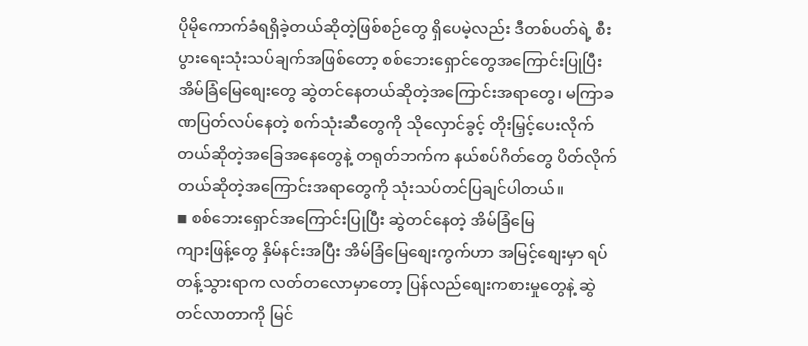ပိုမိုကောက်ခံရရှိခဲ့တယ်ဆိုတဲ့ဖြစ်စဉ်တွေ ရှိပေမဲ့လည်း ဒီတစ်ပတ်ရဲ့ စီးပွားရေးသုံးသပ်ချက်အဖြစ်တော့ စစ်ဘေးရှောင်တွေအကြောင်းပြုပြီး အိမ်ခြံမြေစျေးတွေ ဆွဲတင်နေတယ်ဆိုတဲ့အကြောင်းအရာတွေ၊ မကြာခဏပြတ်လပ်နေတဲ့ စက်သုံးဆီတွေကို သိုလှောင်ခွင့် တိုးမြှင့်ပေးလိုက်တယ်ဆိုတဲ့အခြေအနေတွေနဲ့ တရုတ်ဘက်က နယ်စပ်ဂိတ်တွေ ပိတ်လိုက်တယ်ဆိုတဲ့အကြောင်းအရာတွေကို သုံးသပ်တင်ပြချင်ပါတယ်။
◾ စစ်ဘေးရှောင်အကြောင်းပြုပြီး ဆွဲတင်နေတဲ့ အိမ်ခြံမြေ
ကျားဖြန့်တွေ နှိမ်နင်းအပြီး အိမ်ခြံမြေစျေးကွက်ဟာ အမြင့်စျေးမှာ ရပ်တန့်သွားရာက လတ်တလောမှာတော့ ပြန်လည်စျေးကစားမှုတွေနဲ့ ဆွဲတင်လာတာကို မြင်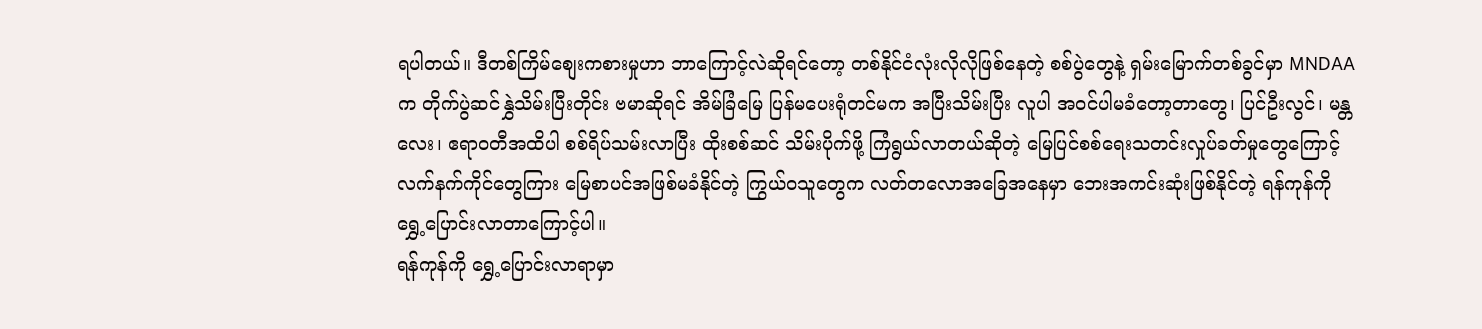ရပါတယ်။ ဒီတစ်ကြိမ်စျေးကစားမှုဟာ ဘာကြောင့်လဲဆိုရင်တော့ တစ်နိုင်ငံလုံးလိုလိုဖြစ်နေတဲ့ စစ်ပွဲတွေနဲ့ ရှမ်းမြောက်တစ်ခွင်မှာ MNDAA က တိုက်ပွဲဆင်နွှဲသိမ်းပြီးတိုင်း ဗမာဆိုရင် အိမ်ခြံမြေ ပြန်မပေးရုံတင်မက အပြီးသိမ်းပြီး လူပါ အဝင်ပါမခံတော့တာတွေ၊ ပြင်ဦးလွင်၊ မန္တလေး၊ ဧရာ၀တီအထိပါ စစ်ရိပ်သမ်းလာပြီး ထိုးစစ်ဆင် သိမ်းပိုက်ဖို့ ကြံရွယ်လာတယ်ဆိုတဲ့ မြေပြင်စစ်ရေးသတင်းလှုပ်ခတ်မှုတွေကြောင့် လက်နက်ကိုင်တွေကြား မြေစာပင်အဖြစ်မခံနိုင်တဲ့ ကြွယ်၀သူတွေက လတ်တလောအခြေအနေမှာ ဘေးအကင်းဆုံးဖြစ်နိုင်တဲ့ ရန်ကုန်ကို ရွှေ့ပြောင်းလာတာကြောင့်ပါ။
ရန်ကုန်ကို ရွှေ့ပြောင်းလာရာမှာ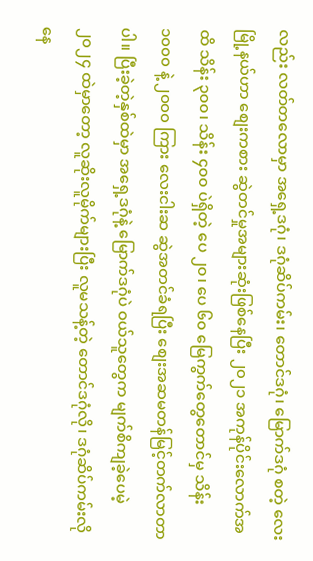လည်း လတ်တလောမှာ အရှေ့ဒဂုံ၊ ဒဂုံဆိပ်ကမ်း၊ တောင်ဒဂုံ၊ မြောက်ဒဂုံ စတဲ့ လေးမြို့နယ်ဟာ စျေးကစား ဆွဲတင်မှုအများဆုံးဖြစ်နေပြီး ၂၀၂၁ အကုန်ပိုင်းလောက်အထိ သိန်း ၃၀၀၊ သိန်း ၄၀၀ ပဲရှိတဲ့ ပေ ၂၀၊ ပေ ၆၀ မြေကွက်တွေတောင်မှ သိန်း ၁၀၀၀ နဲ့ ၂၀၀၀ ကြား လေးငါးဆ ဆွဲအတင်ခံရပြီး စျေးအဆမတန်မြင့်တက်လာတာပါ။ ပြီးခဲ့တဲ့နှစ်ထဲမှာ အရှေ့ဒဂုံနဲ့ မြောက်ဒဂုံပဲ ဝယ်သူတွေက မျက်စိကျခဲ့ပေမဲ့ ၂၀၂၄ ထဲမှာတော့ လူဆိုးလူမိုက်များပြီး လူမသန့်တဲ့ တောင်ဒဂုံလို၊ ဒဂုံဆိပ်ကမ်းလို နေ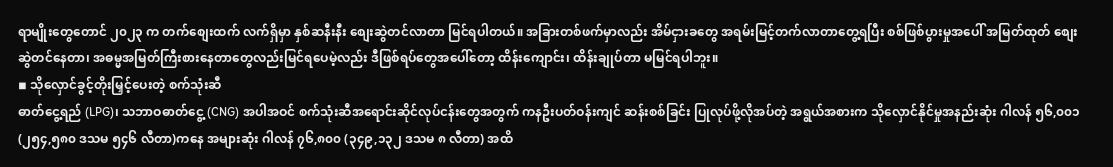ရာမျိုးတွေတောင် ၂၀၂၃ က တက်စျေးထက် လက်ရှိမှာ နှစ်ဆနီးနီး စျေးဆွဲတင်လာတာ မြင်ရပါတယ်။ အခြားတစ်ဖက်မှာလည်း အိမ်ငှားခတွေ အရမ်းမြင့်တက်လာတာတွေ့ရပြီး စစ်ဖြစ်ပွားမှုအပေါ် အမြတ်ထုတ် စျေးဆွဲတင်နေတာ၊ အဓမ္မအမြတ်ကြီးစားနေတာတွေလည်းမြင်ရပေမဲ့လည်း ဒီဖြစ်ရပ်တွေအပေါ်တော့ ထိန်းကျောင်း၊ ထိန်းချုပ်တာ မမြင်ရပါဘူး။
◾ သိုလှောင်ခွင့်တိုးမြှင့်ပေးတဲ့ စက်သုံးဆီ
ဓာတ်ငွေ့ရည် (LPG)၊ သဘာဝဓာတ်ငွေ့ (CNG) အပါအဝင် စက်သုံးဆီအရောင်းဆိုင်လုပ်ငန်းတွေအတွက် ကနဦးပတ်ဝန်းကျင် ဆန်းစစ်ခြင်း ပြုလုပ်ဖို့လိုအပ်တဲ့ အရွယ်အစားက သိုလှောင်နိုင်မှုအနည်းဆုံး ဂါလန် ၅၆,၀၀၁ (၂၅၄,၅၈၀ ဒသမ ၅၄၆ လီတာ)ကနေ အများဆုံး ဂါလန် ၇၆,၈၀၀ (၃၄၉,၁၃၂ ဒသမ ၈ လီတာ) အထိ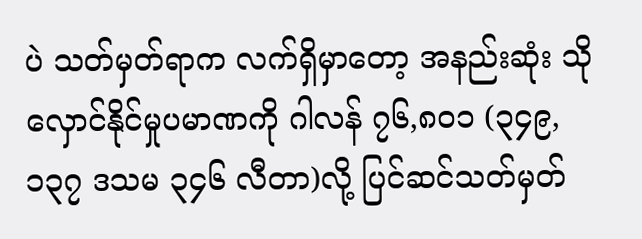ပဲ သတ်မှတ်ရာက လက်ရှိမှာတော့ အနည်းဆုံး သိုလှောင်နိုင်မှုပမာဏကို ဂါလန် ၇၆,၈၀၁ (၃၄၉,၁၃၇ ဒသမ ၃၄၆ လီတာ)လို့ ပြင်ဆင်သတ်မှတ်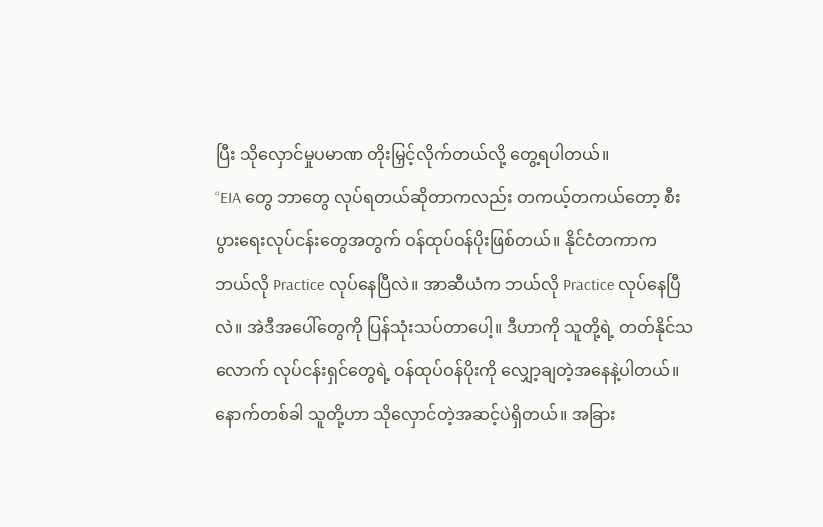ပြီး သိုလှောင်မှုပမာဏ တိုးမြှင့်လိုက်တယ်လို့ တွေ့ရပါတယ်။
“EIA တွေ ဘာတွေ လုပ်ရတယ်ဆိုတာကလည်း တကယ့်တကယ်တော့ စီးပွားရေးလုပ်ငန်းတွေအတွက် ဝန်ထုပ်ဝန်ပိုးဖြစ်တယ်။ နိုင်ငံတကာက ဘယ်လို Practice လုပ်နေပြီလဲ။ အာဆီယံက ဘယ်လို Practice လုပ်နေပြီလဲ။ အဲဒီအပေါ်တွေကို ပြန်သုံးသပ်တာပေါ့။ ဒီဟာကို သူတို့ရဲ့ တတ်နိုင်သလောက် လုပ်ငန်းရှင်တွေရဲ့ ဝန်ထုပ်ဝန်ပိုးကို လျှော့ချတဲ့အနေနဲ့ပါတယ်။ နောက်တစ်ခါ သူတို့ဟာ သိုလှောင်တဲ့အဆင့်ပဲရှိတယ်။ အခြား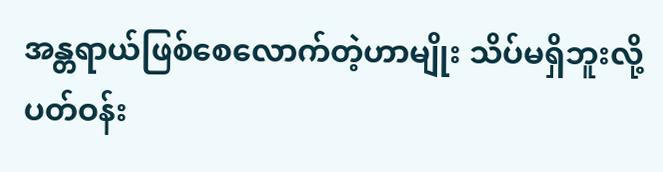အန္တရာယ်ဖြစ်စေလောက်တဲ့ဟာမျိုး သိပ်မရှိဘူးလို့ ပတ်ဝန်း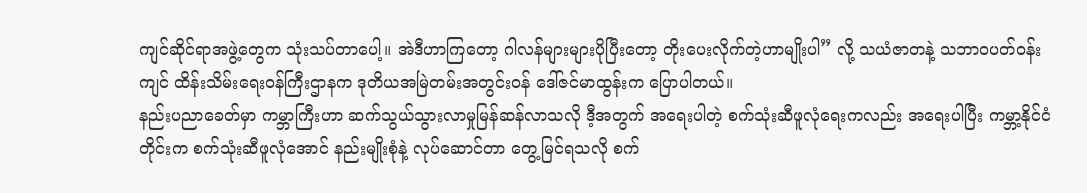ကျင်ဆိုင်ရာအဖွဲ့တွေက သုံးသပ်တာပေါ့။ အဲဒီဟာကြတော့ ဂါလန်များများပိုပြီးတော့ တိုးပေးလိုက်တဲ့ဟာမျိုးပါ” လို့ သယံဇာတနဲ့ သဘာဝပတ်ဝန်းကျင် ထိန်းသိမ်းရေးဝန်ကြီးဌာနက ဒုတိယအမြဲတမ်းအတွင်းဝန် ဒေါ်ဇင်မာထွန်းက ပြောပါတယ်။
နည်းပညာခေတ်မှာ ကမ္ဘာကြီးဟာ ဆက်သွယ်သွားလာမှုမြန်ဆန်လာသလို ဒီ့အတွက် အရေးပါတဲ့ စက်သုံးဆီဖူလုံရေးကလည်း အရေးပါပြီး ကမ္ဘာ့နိုင်ငံတိုင်းက စက်သုံးဆီဖူလုံအောင် နည်းမျိုးစုံနဲ့ လုပ်ဆောင်တာ တွေ့မြင်ရသလို စက်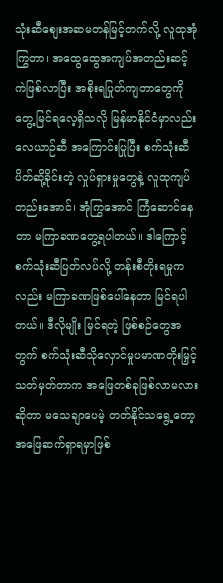သုံးဆီစျေးအဆမတန်မြင့်တက်လို့ လူထုအုံကြွတာ၊ အထွေထွေအကျပ်အတည်းဆင့်ကဲဖြစ်လာပြီး အစိုးရပြုတ်ကျတာတွေကို တွေ့မြင်ရလေ့ရှိသလို မြန်မာနိုင်ငံမှာလည်း လေယာဉ်ဆီ အကြောင်းပြုပြီး စက်သုံးဆီပိတ်ဆို့ခိုင်းတဲ့ လှုပ်ရှားမှုတွေနဲ့ လူထုကျပ်တည်းအောင်၊ အုံကြွအောင် ကြံဆောင်နေတာ မကြာခဏတွေ့ရပါတယ်။ ဒါကြောင့် စက်သုံးဆီပြတ်လပ်လို့ တန်းစီတိုးရမှုကလည်း မကြာခဏဖြစ်ပေါ်နေတာ မြင်ရပါတယ်။ ဒီလိုမျိုး မြင်ရတဲ့ ဖြစ်စဉ်တွေအတွက် စက်သုံးဆီသိုလှောင်မှုပမာဏတိုးမြှင့်သတ်မှတ်တာက အဖြေတစ်ခုဖြစ်လာမလားဆိုတာ မသေချာပေမဲ့ တတ်နိုင်သရွေ့တော့ အဖြေဆက်ရှာရမှာဖြစ်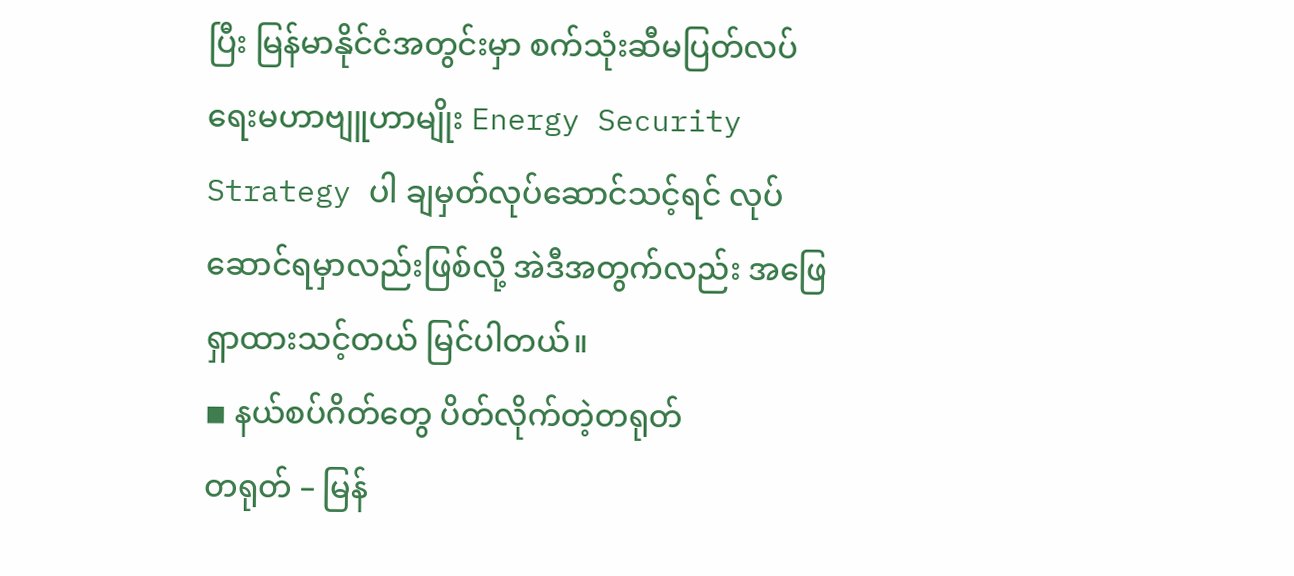ပြီး မြန်မာနိုင်ငံအတွင်းမှာ စက်သုံးဆီမပြတ်လပ်ရေးမဟာဗျူဟာမျိုး Energy Security Strategy ပါ ချမှတ်လုပ်ဆောင်သင့်ရင် လုပ်ဆောင်ရမှာလည်းဖြစ်လို့ အဲဒီအတွက်လည်း အဖြေရှာထားသင့်တယ် မြင်ပါတယ်။
◾ နယ်စပ်ဂိတ်တွေ ပိတ်လိုက်တဲ့တရုတ်
တရုတ် – မြန်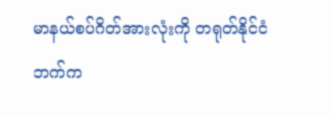မာနယ်စပ်ဂိတ်အားလုံးကို တရုတ်နိုင်ငံဘက်က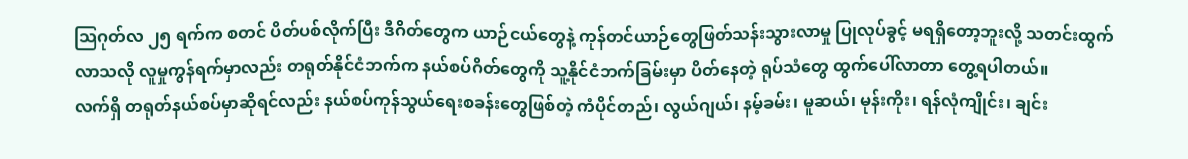သြဂုတ်လ ၂၅ ရက်က စတင် ပိတ်ပစ်လိုက်ပြီး ဒီဂိတ်တွေက ယာဉ်ငယ်တွေနဲ့ ကုန်တင်ယာဉ်တွေဖြတ်သန်းသွားလာမှု ပြုလုပ်ခွင့် မရရှိတော့ဘူးလို့ သတင်းထွက်လာသလို လူမှုကွန်ရက်မှာလည်း တရုတ်နိုင်ငံဘက်က နယ်စပ်ဂိတ်တွေကို သူ့နိုင်ငံဘက်ခြမ်းမှာ ပိတ်နေတဲ့ ရုပ်သံတွေ ထွက်ပေါ်လာတာ တွေ့ရပါတယ်။
လက်ရှိ တရုတ်နယ်စပ်မှာဆိုရင်လည်း နယ်စပ်ကုန်သွယ်ရေးစခန်းတွေဖြစ်တဲ့ ကံပိုင်တည်၊ လွယ်ဂျယ်၊ နမ့်ခမ်း၊ မူဆယ်၊ မုန်းကိုး၊ ရန်လုံကျိုင်း၊ ချင်း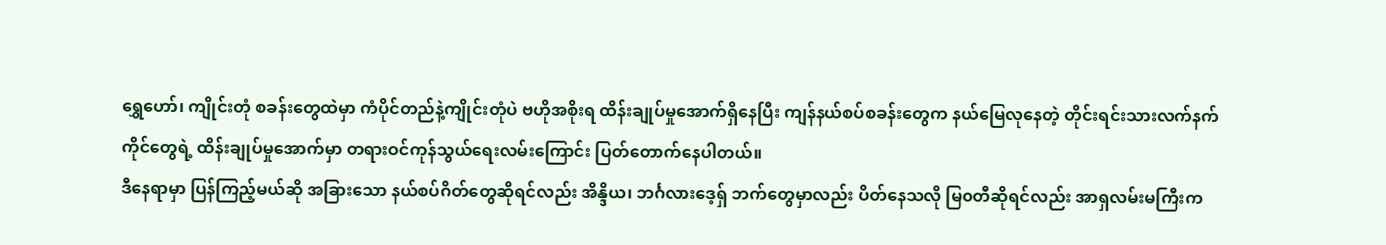ရွှေဟော်၊ ကျိုင်းတုံ စခန်းတွေထဲမှာ ကံပိုင်တည်နဲ့ကျိုင်းတုံပဲ ဗဟိုအစိုးရ ထိန်းချုပ်မှုအောက်ရှိနေပြီး ကျန်နယ်စပ်စခန်းတွေက နယ်မြေလုနေတဲ့ တိုင်းရင်းသားလက်နက်ကိုင်တွေရဲ့ ထိန်းချုပ်မှုအောက်မှာ တရားဝင်ကုန်သွယ်ရေးလမ်းကြောင်း ပြတ်တောက်နေပါတယ်။
ဒီနေရာမှာ ပြန်ကြည့်မယ်ဆို အခြားသော နယ်စပ်ဂိတ်တွေဆိုရင်လည်း အိန္ဒိယ၊ ဘင်္ဂလားဒေ့ရှ် ဘက်တွေမှာလည်း ပိတ်နေသလို မြ၀တီဆိုရင်လည်း အာရှလမ်းမကြီးက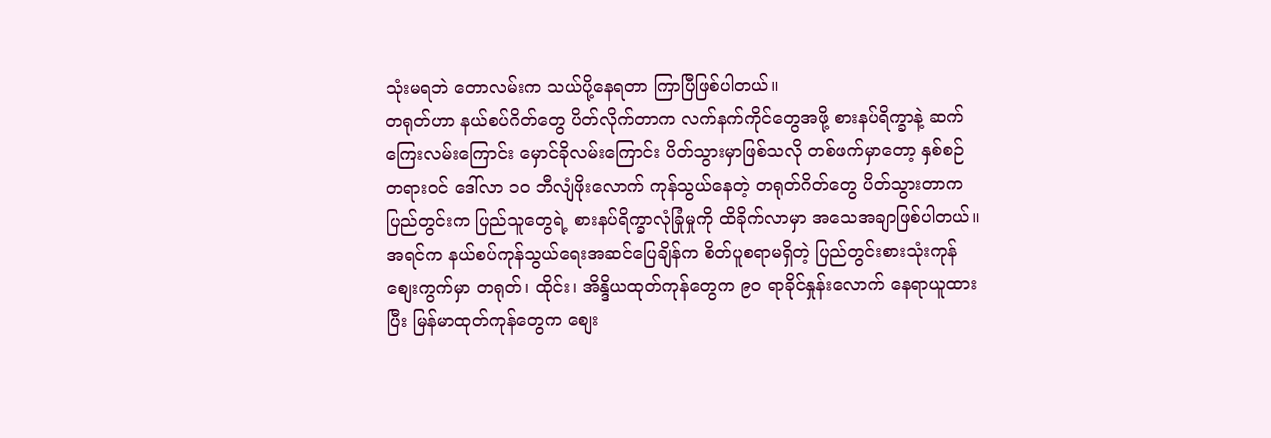သုံးမရဘဲ တောလမ်းက သယ်ပို့နေရတာ ကြာပြီဖြစ်ပါတယ်။
တရုတ်ဟာ နယ်စပ်ဂိတ်တွေ ပိတ်လိုက်တာက လက်နက်ကိုင်တွေအဖို့ စားနပ်ရိက္ခာနဲ့ ဆက်ကြေးလမ်းကြောင်း မှောင်ခိုလမ်းကြောင်း ပိတ်သွားမှာဖြစ်သလို တစ်ဖက်မှာတော့ နှစ်စဉ် တရားဝင် ဒေါ်လာ ၁၀ ဘီလျံဖိုးလောက် ကုန်သွယ်နေတဲ့ တရုတ်ဂိတ်တွေ ပိတ်သွားတာက ပြည်တွင်းက ပြည်သူတွေရဲ့ စားနပ်ရိက္ခာလုံခြုံမှုကို ထိခိုက်လာမှာ အသေအချာဖြစ်ပါတယ်။ အရင်က နယ်စပ်ကုန်သွယ်ရေးအဆင်ပြေချိန်က စိတ်ပူစရာမရှိတဲ့ ပြည်တွင်းစားသုံးကုန်စျေးကွက်မှာ တရုတ်၊ ထိုင်း၊ အိန္ဒိယထုတ်ကုန်တွေက ၉၀ ရာခိုင်နှုန်းလောက် နေရာယူထားပြီး မြန်မာထုတ်ကုန်တွေက စျေး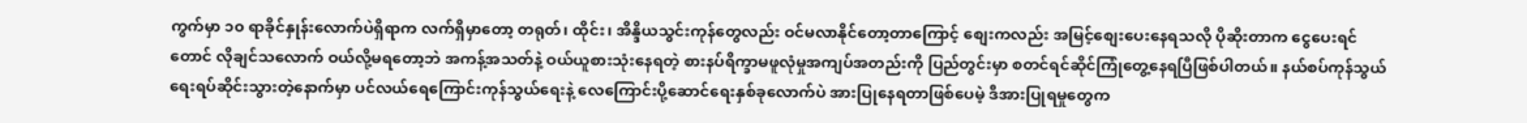ကွက်မှာ ၁၀ ရာခိုင်နှုန်းလောက်ပဲရှိရာက လက်ရှိမှာတော့ တရုတ်၊ ထိုင်း၊ အိန္ဒိယသွင်းကုန်တွေလည်း ဝင်မလာနိုင်တော့တာကြောင့် စျေးကလည်း အမြင့်စျေးပေးနေရသလို ပိုဆိုးတာက ငွေပေးရင်တောင် လိုချင်သလောက် ဝယ်လို့မရတော့ဘဲ အကန့်အသတ်နဲ့ ဝယ်ယူစားသုံးနေရတဲ့ စားနပ်ရိက္ခာမဖူလုံမှုအကျပ်အတည်းကို ပြည်တွင်းမှာ စတင်ရင်ဆိုင်ကြုံတွေ့နေရပြီဖြစ်ပါတယ်။ နယ်စပ်ကုန်သွယ်ရေးရပ်ဆိုင်းသွားတဲ့နောက်မှာ ပင်လယ်ရေကြောင်းကုန်သွယ်ရေးနဲ့ လေကြောင်းပို့ဆောင်ရေးနှစ်ခုလောက်ပဲ အားပြုနေရတာဖြစ်ပေမဲ့ ဒီအားပြုရမှုတွေက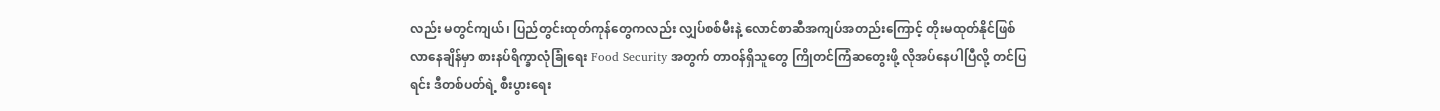လည်း မတွင်ကျယ်၊ ပြည်တွင်းထုတ်ကုန်တွေကလည်း လျှပ်စစ်မီးနဲ့ လောင်စာဆီအကျပ်အတည်းကြောင့် တိုးမထုတ်နိုင်ဖြစ်လာနေချိန်မှာ စားနပ်ရိက္ခာလုံခြုံရေး Food Security အတွက် တာဝန်ရှိသူတွေ ကြိုတင်ကြံဆတွေးဖို့ လိုအပ်နေပါပြီလို့ တင်ပြရင်း ဒီတစ်ပတ်ရဲ့ စီးပွားရေး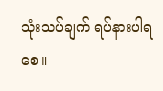သုံးသပ်ချက် ရပ်နားပါရစေ။